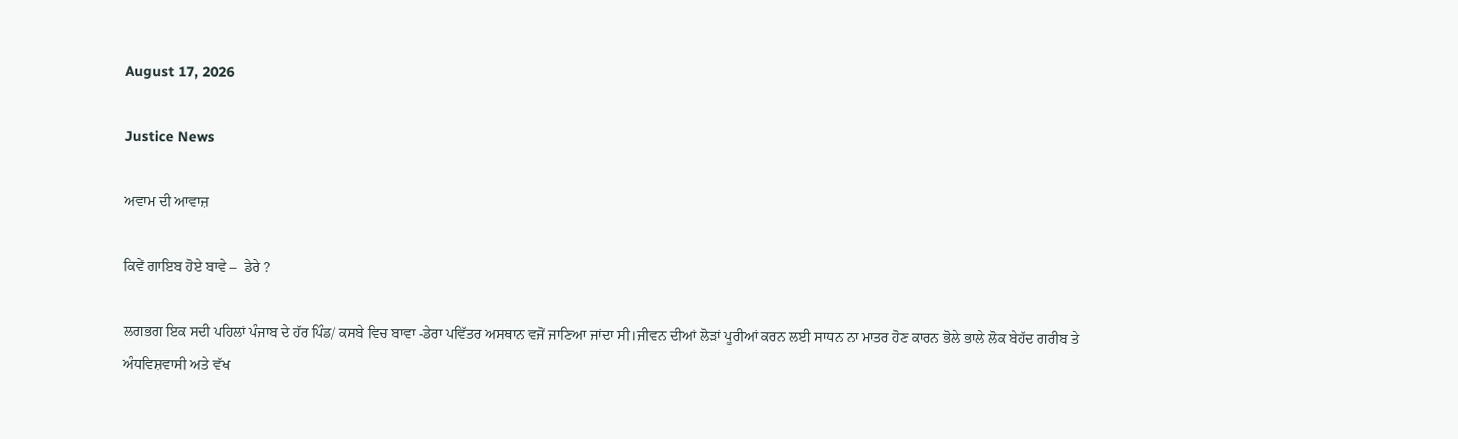August 17, 2026

Justice News

ਅਵਾਮ ਦੀ ਆਵਾਜ਼

ਕਿਵੇਂ ਗਾਇਬ ਹੋਏ ਬਾਵੇ –  ਡੇਰੇ ?

ਲਗਭਗ ਇਕ ਸਦੀ ਪਹਿਲਾਂ ਪੰਜਾਬ ਦੇ ਹੱਰ ਪਿੰਡ/ ਕਸਬੇ ਵਿਚ ਬਾਵਾ -ਡੇਰਾ ਪਵਿੱਤਰ ਅਸਥਾਨ ਵਜੋਂ ਜਾਣਿਆ ਜਾਂਦਾ ਸੀ।ਜੀਵਨ ਦੀਆਂ ਲੋੜਾਂ ਪੂਰੀਆਂ ਕਰਨ ਲਈ ਸਾਧਨ ਨਾ ਮਾਤਰ ਹੋਣ ਕਾਰਨ ਭੋਲੇ ਭਾਲੇ ਲੋਕ ਬੇਹੱਦ ਗਰੀਬ ਤੇ ਅੰਧਵਿਸ਼ਵਾਸੀ ਅਤੇ ਵੱਖ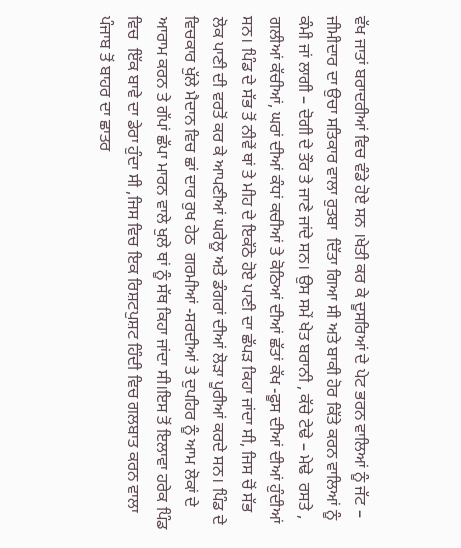ਵੱਖ ਜਾਤਾਂ ਬਰਾਦਰੀਆਂ ਵਿਚ ਵੰਡੇ ਹੋਏ ਸਨ ।ਖੇਤੀ ਕਰ ਕੇ ਦੂਸਰਿਆਂ ਦੇ ਪੇਟ ਭਰਨ ਵਾਲਿਆਂ ਨੂੰ ਜੱਟ – ਜੀਮੀਦਾਰ ਦਾ ਉਚਾ ਸਤਿਕਾਰ ਵਾਲਾ ਰੁਤਬਾ  ਦਿੱਤਾ ਗਿਆ ਸੀ ਅਤੇ ਬਾਕੀ ਹੋਰ ਕਿੱਤੇ ਕਰਨ ਵਾਲਿਆਂ ਨੂੰ ਕੰਮੀ ਜਾਂ ਲਾਗੀ – ਦੋਗੀ ਦੇ ਤੌਰ ਤੇ ਜਾਣੇ ਜਾਂਦੇ ਸਨ। ਉਸ ਸਮੇਂ ਖੇਤ ਬਰਾਨੀ , ਕੱਚੇ ਟੇਢੇ – ਮੇਢੇ  ਰਸਤੇ , ਗਲੀਆਂ ਕੱਚੀਆਂ, ਘਰਾਂ ਦੀਆਂ ਕੰਧਾਂ ਕਚੀਆਂ ਤੇ ਕੋਠਿਆਂ ਦੀਆਂ ਛੱਤਾਂ ਕੱਖ -ਫੂਸ ਦੀਆਂ ਦੀਆਂ ਹੁੰਦੀਆਂ ਸਨ। ਪਿੰਡ ਦੇ ਸੱਭ ਤੋਂ ਨੀਵੇਂ ਥਾਂ ਤੇ ਮੀਹ ਦੇ ਇਕੱਠੇ ਹੋਏ ਪਾਣੀ ਦਾ ਛੱਪੜ ਕਿਹਾ ਜਾਂਦਾ ਸੀ, ਜਿਸ ਚੋਂ ਸੱਭ ਲੋਕ ਪਾਣੀ ਦੀ ਵਰਤੋਂ ਕਰ ਕੇ ਆਪਣੀਆਂ ਘਰੇਲੂ ਅਤੇ ਡੰਗਰਾਂ ਦੀਆਂ ਲੋੜਾ ਪੂਰੀਆਂ ਕਰਦੇ ਸਨ। ਪਿੰਡ ਦੇ ਵਿਚਕਾਰ ਖੁੱਲੇ ਮੈਦਾਨ ਵਿਚ ਛਾਂ ਦਾਰ ਰੁਖ ਹੇਠ  ਗਰਮੀਆਂ -ਸਰਦੀਆਂ ਤੇ ਦੁਪਹਿਰ ਨੂੰ ਆਮ ਲੋਕਾਂ ਦੇ ਆਰਾਮ ਕਰਨ ਤੇ ਗੱਪਾਂ ਛੱਪਾ ਮਾਰਨ ਵਾਲੇ ਖੁਲੇ ਥਾਂ ਨੂੰ ਸੱਥ ਕਿਹਾ ਜਾਂਦਾ ਸੀ।ਇਸ ਤੋਂ ਇਲਾਵਾ ਹਰੇਕ ਪਿੰਡ ਵਿਚ  ਇੱਕ ਬਾਵੇ ਦਾ ਡੇਰਾ ਹੁੰਦਾ ਸੀ ,ਜਿਸ ਵਿਚ ਇਕ ਰਿਸ਼ਟਪੁਸ਼ਟ ਹਿੰਦੀ ਵਿਚ ਗਲਬਾਤ ਕਰਨ ਵਾਲਾ ਪੰਜਾਬ ਤੋਂ ਬਾਹਰ ਦਾ ਛਾਤਰ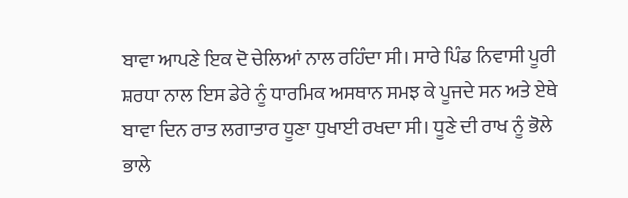ਬਾਵਾ ਆਪਣੇ ਇਕ ਦੋ ਚੇਲਿਆਂ ਨਾਲ ਰਹਿੰਦਾ ਸੀ। ਸਾਰੇ ਪਿੰਡ ਨਿਵਾਸੀ ਪੂਰੀ ਸ਼ਰਧਾ ਨਾਲ ਇਸ ਡੇਰੇ ਨੂੰ ਧਾਰਮਿਕ ਅਸਥਾਨ ਸਮਝ ਕੇ ਪੂਜਦੇ ਸਨ ਅਤੇ ਏਥੇ ਬਾਵਾ ਦਿਨ ਰਾਤ ਲਗਾਤਾਰ ਧੂਣਾ ਧੁਖਾਈ ਰਖਦਾ ਸੀ। ਧੂਣੇ ਦੀ ਰਾਖ ਨੂੰ ਭੋਲੇ ਭਾਲੇ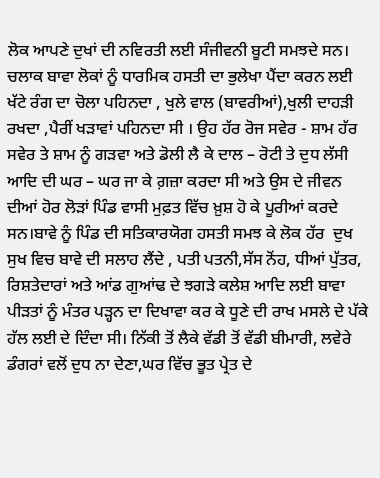ਲੋਕ ਆਪਣੇ ਦੁਖਾਂ ਦੀ ਨਵਿਰਤੀ ਲਈ ਸੰਜੀਵਨੀ ਬੂਟੀ ਸਮਝਦੇ ਸਨ। ਚਲਾਕ ਬਾਵਾ ਲੋਕਾਂ ਨੂੰ ਧਾਰਮਿਕ ਹਸਤੀ ਦਾ ਭੁਲੇਖਾ ਪੈਂਦਾ ਕਰਨ ਲਈ ਖੱਟੇ ਰੰਗ ਦਾ ਚੋਲਾ ਪਹਿਨਦਾ , ਖੁਲੇ ਵਾਲ (ਬਾਵਰੀਆਂ),ਖੁਲੀ ਦਾਹੜੀ ਰਖਦਾ ,ਪੈਰੀਂ ਖੜਾਵਾਂ ਪਹਿਨਦਾ ਸੀ । ਉਹ ਹੱਰ ਰੋਜ ਸਵੇਰ - ਸ਼ਾਮ ਹੱਰ ਸਵੇਰ ਤੇ ਸ਼ਾਮ ਨੂੰ ਗੜਵਾ ਅਤੇ ਡੋਲੀ ਲੈ ਕੇ ਦਾਲ – ਰੋਟੀ ਤੇ ਦੁਧ ਲੱਸੀ ਆਦਿ ਦੀ ਘਰ – ਘਰ ਜਾ ਕੇ ਗ਼ਜ਼ਾ ਕਰਦਾ ਸੀ ਅਤੇ ਉਸ ਦੇ ਜੀਵਨ ਦੀਆਂ ਹੋਰ ਲੋੜਾਂ ਪਿੰਡ ਵਾਸੀ ਮੁਫ਼ਤ ਵਿੱਚ ਖ਼ੁਸ਼ ਹੋ ਕੇ ਪੂਰੀਆਂ ਕਰਦੇ ਸਨ।ਬਾਵੇ ਨੂੰ ਪਿੰਡ ਦੀ ਸਤਿਕਾਰਯੋਗ ਹਸਤੀ ਸਮਝ ਕੇ ਲੋਕ ਹੱਰ  ਦੁਖ ਸੁਖ ਵਿਚ ਬਾਵੇ ਦੀ ਸਲਾਹ ਲੈਂਦੇ , ਪਤੀ ਪਤਨੀ,ਸੱਸ ਨੋਂਹ, ਧੀਆਂ ਪੁੱਤਰ, ਰਿਸ਼ਤੇਦਾਰਾਂ ਅਤੇ ਆਂਡ ਗੁਆਂਢ ਦੇ ਝਗੜੇ ਕਲੇਸ਼ ਆਦਿ ਲਈ ਬਾਵਾ ਪੀੜਤਾਂ ਨੂੰ ਮੰਤਰ ਪੜ੍ਹਨ ਦਾ ਦਿਖਾਵਾ ਕਰ ਕੇ ਧੂਣੇ ਦੀ ਰਾਖ ਮਸਲੇ ਦੇ ਪੱਕੇ ਹੱਲ ਲਈ ਦੇ ਦਿੰਦਾ ਸੀ। ਨਿੱਕੀ ਤੋਂ ਲੈਕੇ ਵੱਡੀ ਤੋਂ ਵੱਡੀ ਬੀਮਾਰੀ, ਲਵੇਰੇ ਡੰਗਰਾਂ ਵਲੋਂ ਦੁਧ ਨਾ ਦੇਣਾ,ਘਰ ਵਿੱਚ ਭੂਤ ਪ੍ਰੇਤ ਦੇ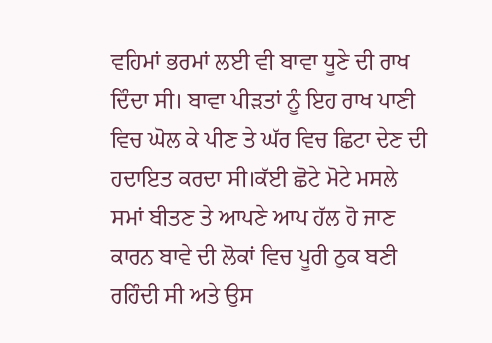ਵਹਿਮਾਂ ਭਰਮਾਂ ਲਈ ਵੀ ਬਾਵਾ ਧੂਣੇ ਦੀ ਰਾਖ ਦਿੰਦਾ ਸੀ। ਬਾਵਾ ਪੀੜਤਾਂ ਨੂੰ ਇਹ ਰਾਖ ਪਾਣੀ ਵਿਚ ਘੋਲ ਕੇ ਪੀਣ ਤੇ ਘੱਰ ਵਿਚ ਛਿਟਾ ਦੇਣ ਦੀ ਹਦਾਇਤ ਕਰਦਾ ਸੀ।ਕੱਈ ਛੋਟੇ ਮੋਟੇ ਮਸਲੇ ਸਮਾਂ ਬੀਤਣ ਤੇ ਆਪਣੇ ਆਪ ਹੱਲ ਹੋ ਜਾਣ ਕਾਰਨ ਬਾਵੇ ਦੀ ਲੋਕਾਂ ਵਿਚ ਪੂਰੀ ਠੁਕ ਬਣੀ ਰਹਿੰਦੀ ਸੀ ਅਤੇ ਉਸ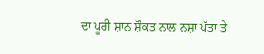ਦਾ ਪੂਰੀ ਸ਼ਾਨ ਸ਼ੌਕਤ ਨਾਲ ਨਸ਼ਾ ਪੱਤਾ ਤੇ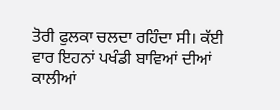ਤੋਰੀ ਫੁਲਕਾ ਚਲਦਾ ਰਹਿੰਦਾ ਸੀ। ਕੱਈ ਵਾਰ ਇਹਨਾਂ ਪਖੰਡੀ ਬਾਵਿਆਂ ਦੀਆਂ ਕਾਲੀਆਂ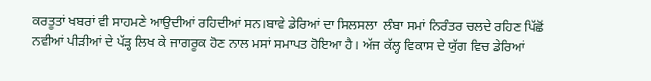ਕਰਤੂਤਾਂ ਖਬਰਾਂ ਵੀ ਸਾਹਮਣੇ ਆਉਦੀਆਂ ਰਹਿਦੀਆਂ ਸਨ।ਬਾਵੇ ਡੇਰਿਆਂ ਦਾ ਸਿਲਸਲਾ  ਲੰਬਾ ਸਮਾਂ ਨਿਰੰਤਰ ਚਲਦੇ ਰਹਿਣ ਪਿੱਛੋਂ ਨਵੀਆਂ ਪੀੜੀਆਂ ਦੇ ਪੱੜ੍ਹ ਲਿਖ ਕੇ ਜਾਗਰੂਕ ਹੋਣ ਨਾਲ ਮਸਾਂ ਸਮਾਪਤ ਹੋਇਆ ਹੈ। ਅੱਜ ਕੱਲ੍ਹ ਵਿਕਾਸ ਦੇ ਯੁੱਗ ਵਿਚ ਡੇਰਿਆਂ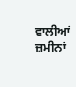ਵਾਲੀਆਂ ਜ਼ਮੀਨਾਂ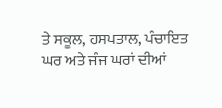ਤੇ ਸਕੂਲ, ਹਸਪਤਾਲ, ਪੰਚਾਇਤ ਘਰ ਅਤੇ ਜੰਜ ਘਰਾਂ ਦੀਆਂ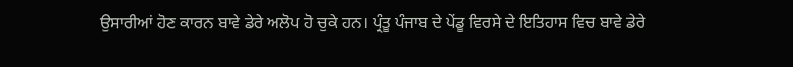ਉਸਾਰੀਆਂ ਹੋਣ ਕਾਰਨ ਬਾਵੇ ਡੇਰੇ ਅਲੋਪ ਹੋ ਚੁਕੇ ਹਨ। ਪ੍ਰੰਤੂ ਪੰਜਾਬ ਦੇ ਪੇਂਡੂ ਵਿਰਸੇ ਦੇ ਇਤਿਹਾਸ ਵਿਚ ਬਾਵੇ ਡੇਰੇ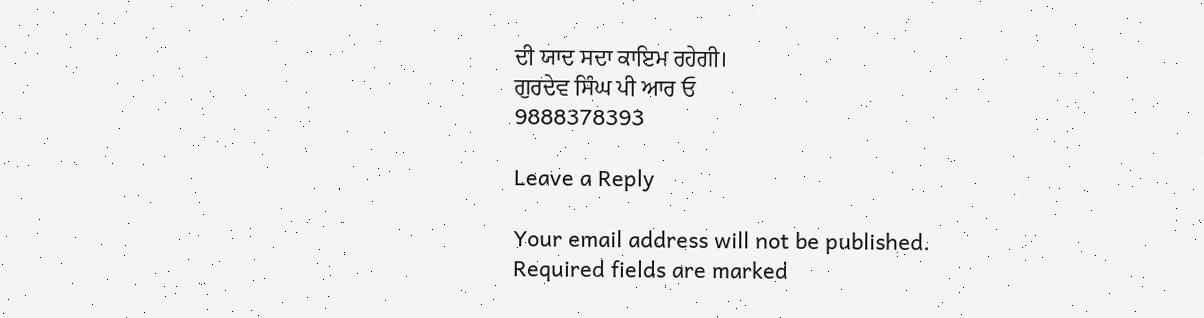ਦੀ ਯਾਦ ਸਦਾ ਕਾਇਮ ਰਹੇਗੀ।
ਗੁਰਦੇਵ ਸਿੰਘ ਪੀ ਆਰ ਓ
9888378393

Leave a Reply

Your email address will not be published. Required fields are marked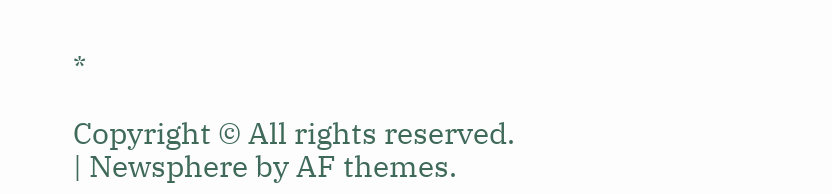*

Copyright © All rights reserved. | Newsphere by AF themes.